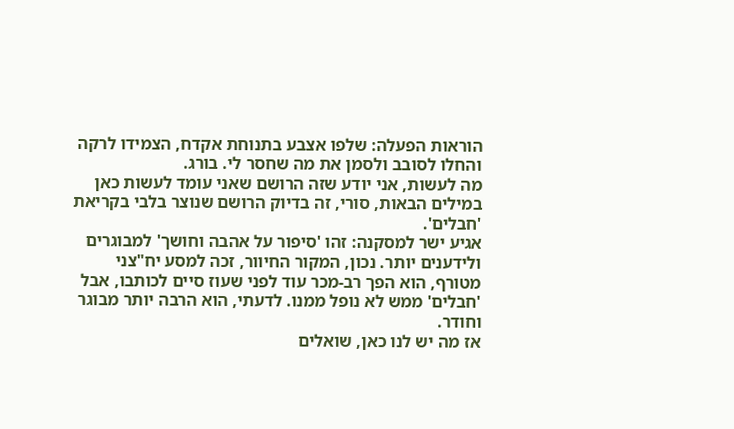הוראות הפעלה: שלפו אצבע בתנוחת אקדח, הצמידו לרקה והחלו לסובב ולסמן את מה שחסר לי. בורג.
מה לעשות, אני יודע שזה הרושם שאני עומד לעשות כאן במילים הבאות, סורי, זה בדיוק הרושם שנוצר בלבי בקריאת 'חבלים'.
אגיע ישר למסקנה: זהו 'סיפור על אהבה וחושך' למבוגרים ולידענים יותר. נכון, המקור החיוור, זכה למסע יח"צני מטורף, הוא הפך רב-מכר עוד לפני שעוז סיים לכותבו, אבל 'חבלים' ממש לא נופל ממנו. לדעתי, הוא הרבה יותר מבוגר וחודר.
אז מה יש לנו כאן, שואלים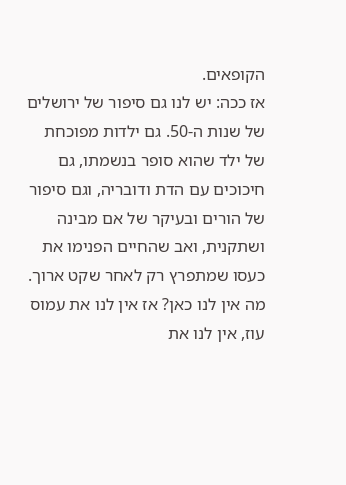הקופאים.
אז ככה: יש לנו גם סיפור של ירושלים של שנות ה-50. גם ילדות מפוכחת של ילד שהוא סופר בנשמתו, גם חיכוכים עם הדת ודובריה, וגם סיפור של הורים ובעיקר של אם מבינה ושתקנית, ואב שהחיים הפנימו את כעסו שמתפרץ רק לאחר שקט ארוך.
מה אין לנו כאן? אז אין לנו את עמוס עוז, אין לנו את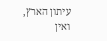עיתון הארץ, ואין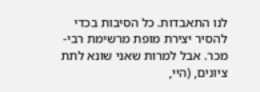לנו התאבדות. כל הסיבות בכדי להסיר יצירת מופת מרשימת רבי-מכר. אבל למרות שאני שונא לתת ציונים, (היי,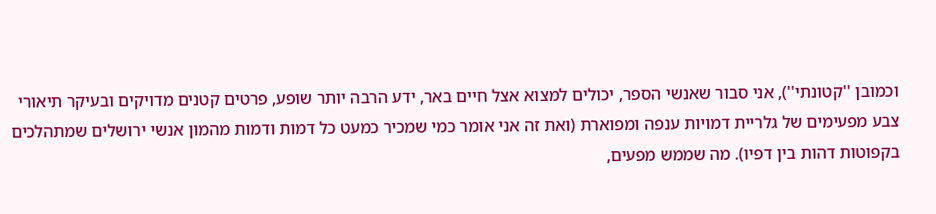וכמובן ''קטונתי''), אני סבור שאנשי הספר, יכולים למצוא אצל חיים באר, ידע הרבה יותר שופע, פרטים קטנים מדויקים ובעיקר תיאורי צבע מפעימים של גלריית דמויות ענפה ומפוארת (ואת זה אני אומר כמי שמכיר כמעט כל דמות ודמות מהמון אנשי ירושלים שמתהלכים בקפוטות דהות בין דפיו). מה שממש מפעים,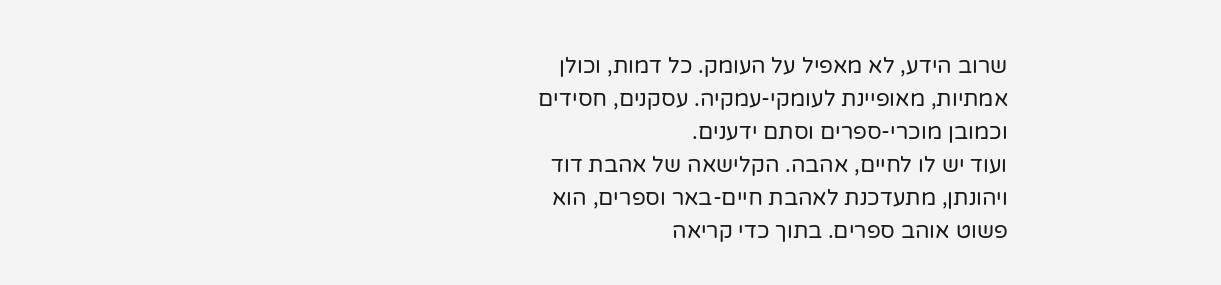שרוב הידע, לא מאפיל על העומק. כל דמות, וכולן אמתיות, מאופיינת לעומקי-עמקיה. עסקנים, חסידים וכמובן מוכרי-ספרים וסתם ידענים.
ועוד יש לו לחיים, אהבה. הקלישאה של אהבת דוד ויהונתן, מתעדכנת לאהבת חיים-באר וספרים, הוא פשוט אוהב ספרים. בתוך כדי קריאה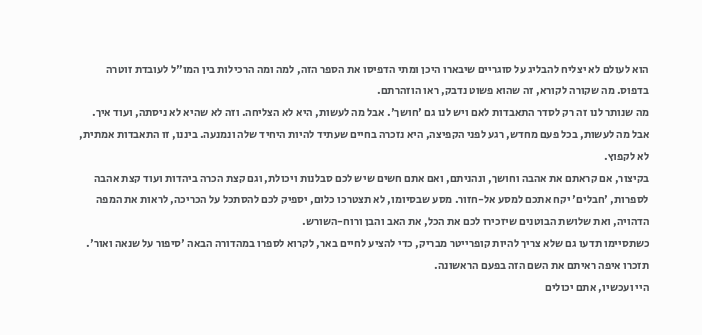הוא לעולם לא יצליח להבליג על סוגריים שיבארו היכן ומתי הדפיסו את הספר הזה, למה ומה הרכילות בין המו"ל לעובדת זוטרה בדפוס. מה שקורה לקורא, זה שהוא פשוט נדבק, ראו הוזהרתם.
מה שנותר לנו זה רק לסדר התאבדות לאם ויש לנו גם 'חושך'. אבל מה לעשות, היא לא הצליחה. וזה לא שהיא לא ניסתה, ועוד איך. אבל מה לעשות, בכל פעם מחדש, רגע לפני הקפיצה, היא נזכרה בחיים שעתיד להיות היחיד שלה ונמנעה. ביננו, זו התאבדות אמתית, לא לקפוץ.
בקיצור, אם קראתם את אהבה וחושך, ונהניתם, ואם אתם חשים שיש לכם סבלנות ויכולת, וגם קצת הכרה ביהדות ועוד קצת אהבה לספרות, 'חבלים' יקח אתכם למסע אל-חזור. מסע שבסיומו, לא תצטרכו כלום, יספיק לכם להסתכל על הכריכה, לראות את המפה הדהויה, ואת שלושת הבוטנים שיזכירו לכם את הכל, את האב והבן ורוח-השורש.
כשתסיימו תדעו גם שלא צריך להיות קופרייטר מבריק, כדי להציע לחיים באר, לקרוא לספרו במהדורה הבאה 'סיפור על שנאה ואור'. תזכרו איפה ראיתם את השם הזה בפעם הראשונה.
היי ועכשיו, אתם יכולים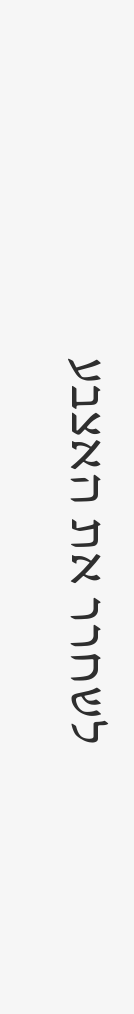לשחרר את האצבע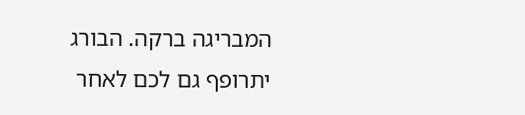המבריגה ברקה. הבורג יתרופף גם לכם לאחר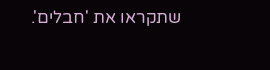שתקראו את 'חבלים'.